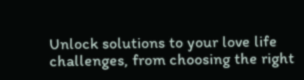Unlock solutions to your love life challenges, from choosing the right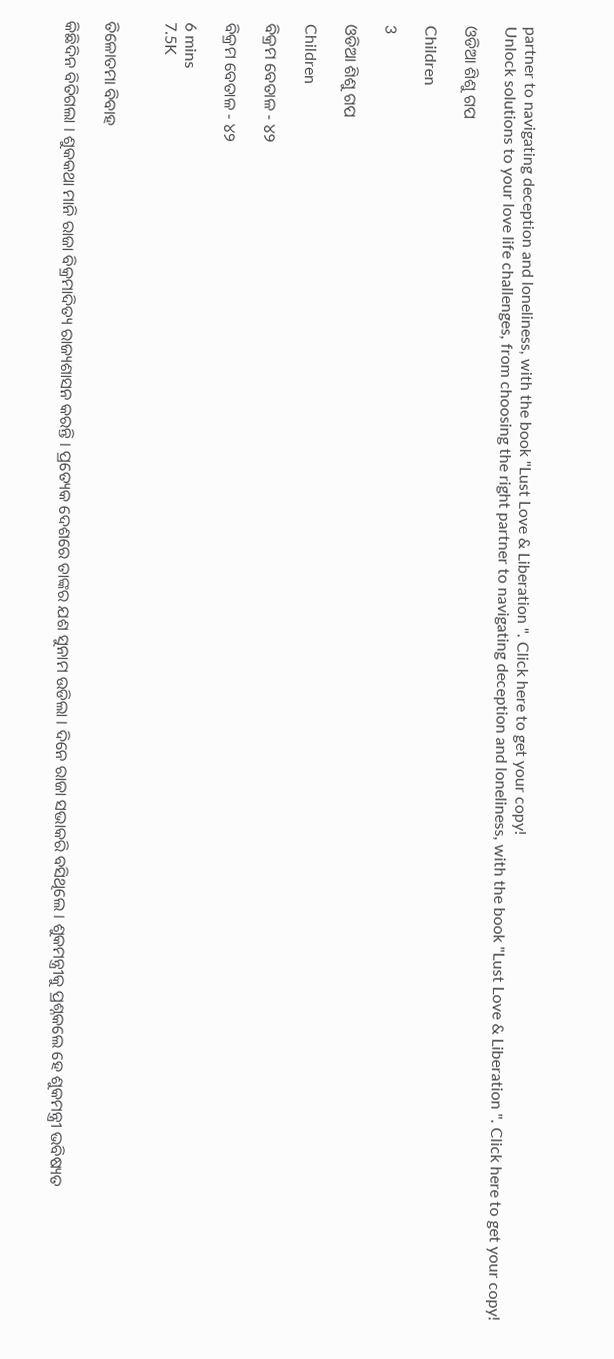partner to navigating deception and loneliness, with the book "Lust Love & Liberation ". Click here to get your copy!
Unlock solutions to your love life challenges, from choosing the right partner to navigating deception and loneliness, with the book "Lust Love & Liberation ". Click here to get your copy!

ଓଡିଆ ଶିଶୁ ଗପ

Children

3

ଓଡିଆ ଶିଶୁ ଗପ

Children

ବିକ୍ରମ ବେତାଳ - ୪୨

ବିକ୍ରମ ବେତାଳ - ୪୨

6 mins
7.5K


ତିଳୋତମା ବିବାହ

କିଛିଦିନ ବିତିଗଲା । ଶୁକକଥା ମାନି ରାଜା ବିକ୍ରମାଦିତ୍ୟ ରାଜ୍ୟଶାସନ କରନ୍ତି । ପ୍ରତ୍ୟେକ ଦେଶରେ ତାଙ୍କର ଯଶ ସୁନାମ ଉଡିଲା । ଦିନେ ରାଜା ସଭାକରି ବସିଥିଲେ । ଶୁକମନ୍ତ୍ରୀକୁ ପ୍ରଶ୍ନକଲେ ହେ ଶୁକମନ୍ତ୍ରୀ ଭବିଷ୍ୟତ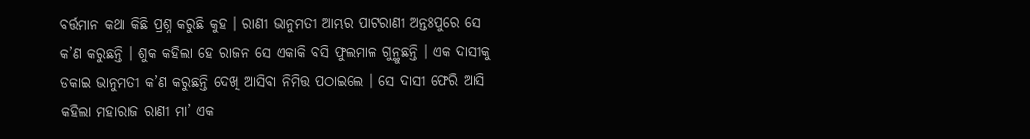ବର୍ତ୍ତମାନ କଥା କିଛି ପ୍ରଶ୍ନ କରୁଛି କୁହ । ରାଣୀ ଭାନୁମତୀ ଆମ୍ଭର ପାଟରାଣୀ ଅନ୍ତଃପୁରେ ସେ କ’ଣ କରୁଛନ୍ତି । ଶୁକ କହିଲା ହେ ରାଜନ ସେ ଏକାକି ବସି ଫୁଲମାଳ ଗୁନ୍ଥୁଛନ୍ତି । ଏକ ଦାସୀକୁ ଡକାଇ ଭାନୁମତୀ କ’ଣ କରୁଛନ୍ତି ଦେଖି ଆସିବା ନିମିତ୍ତ ପଠାଇଲେ । ସେ ଦାସୀ ଫେରି ଆସି କହିଲା ମହାରାଜ ରାଣୀ ମା’ ଏକ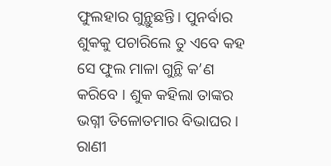ଫୁଲହାର ଗୁନ୍ଥୁଛନ୍ତି । ପୁନର୍ବାର ଶୁକକୁ ପଚାରିଲେ ତୁ ଏବେ କହ ସେ ଫୁଲ ମାଳା ଗୁନ୍ଥି କ’ଣ କରିବେ । ଶୁକ କହିଲା ତାଙ୍କର ଭଗ୍ନୀ ତିଳୋତମାର ବିଭାଘର । ରାଣୀ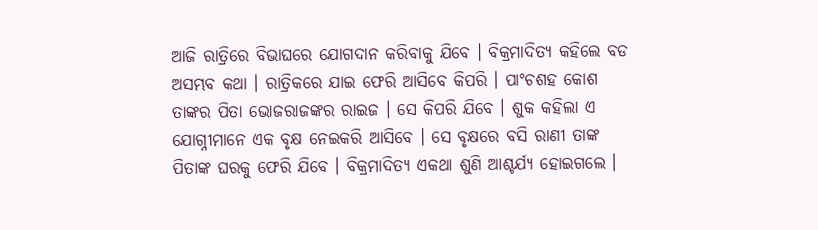ଆଜି ରାତ୍ରିରେ ବିଭାଘରେ ଯୋଗଦାନ କରିବାକୁ ଯିବେ । ବିକ୍ରମାଦିତ୍ୟ କହିଲେ ବଡ ଅସମ୍ଭବ କଥା । ରାତ୍ରିକରେ ଯାଇ ଫେରି ଆସିବେ କିପରି । ପାଂଚଶହ କୋଶ ତାଙ୍କର ପିତା ଭୋଜରାଜଙ୍କର ରାଇଜ । ସେ କିପରି ଯିବେ । ଶୁକ କହିଲା ଏ ଯୋଗ୍ନୀମାନେ ଏକ ବୃକ୍ଷ ନେଇକରି ଆସିବେ । ସେ ବୃକ୍ଷରେ ବସି ରାଣୀ ତାଙ୍କ ପିତାଙ୍କ ଘରକୁ ଫେରି ଯିବେ । ବିକ୍ରମାଦିତ୍ୟ ଏକଥା ଶୁଣି ଆଶ୍ଚର୍ଯ୍ୟ ହୋଇଗଲେ ।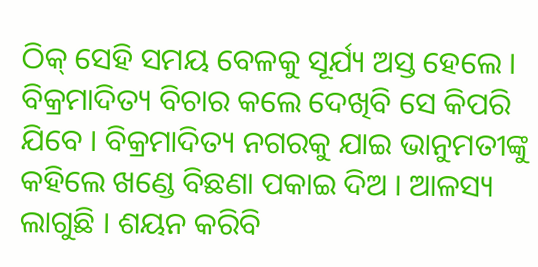ଠିକ୍ ସେହି ସମୟ ବେଳକୁ ସୂର୍ଯ୍ୟ ଅସ୍ତ ହେଲେ । ବିକ୍ରମାଦିତ୍ୟ ବିଚାର କଲେ ଦେଖିବି ସେ କିପରି ଯିବେ । ବିକ୍ରମାଦିତ୍ୟ ନଗରକୁ ଯାଇ ଭାନୁମତୀଙ୍କୁ କହିଲେ ଖଣ୍ଡେ ବିଛଣା ପକାଇ ଦିଅ । ଆଳସ୍ୟ ଲାଗୁଛି । ଶୟନ କରିବି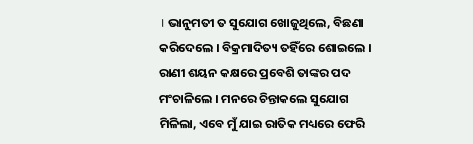। ଭାନୁମତୀ ତ ସୁଯୋଗ ଖୋଜୁଥିଲେ, ବିଛଣା କରିଦେଲେ । ବିକ୍ରମାଦିତ୍ୟ ତହିଁରେ ଶୋଇଲେ । ରାଣୀ ଶୟନ କକ୍ଷରେ ପ୍ରବେଶି ତାଙ୍କର ପଦ ମଂଚାଳିଲେ । ମନରେ ଚିନ୍ତାକଲେ ସୁଯୋଗ ମିଳିଲା, ଏବେ ମୁଁ ଯାଇ ରାତିକ ମଧ୍ୟରେ ଫେରି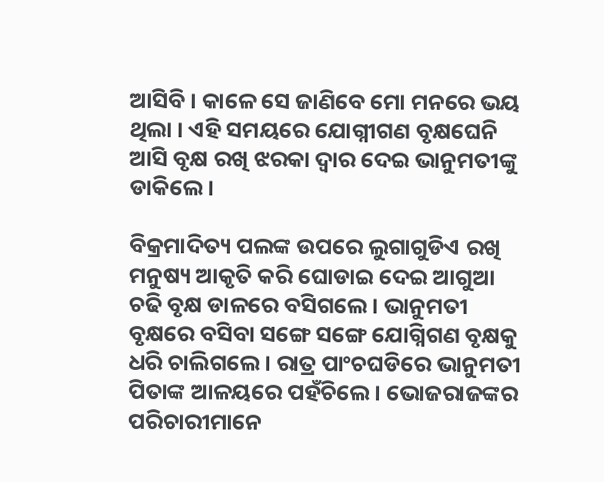ଆସିବି । କାଳେ ସେ ଜାଣିବେ ମୋ ମନରେ ଭୟ ଥିଲା । ଏହି ସମୟରେ ଯୋଗ୍ନୀଗଣ ବୃକ୍ଷଘେନି ଆସି ବୃକ୍ଷ ରଖି ଝରକା ଦ୍ୱାର ଦେଇ ଭାନୁମତୀଙ୍କୁ ଡାକିଲେ ।

ବିକ୍ରମାଦିତ୍ୟ ପଲଙ୍କ ଉପରେ ଲୁଗାଗୁଡିଏ ରଖି ମନୁଷ୍ୟ ଆକୃତି କରି ଘୋଡାଇ ଦେଇ ଆଗୁଆ ଚଢି ବୃକ୍ଷ ଡାଳରେ ବସିଗଲେ । ଭାନୁମତୀ ବୃକ୍ଷରେ ବସିବା ସଙ୍ଗେ ସଙ୍ଗେ ଯୋଗ୍ନିଗଣ ବୃକ୍ଷକୁ ଧରି ଚାଲିଗଲେ । ରାତ୍ର ପାଂଚଘଡିରେ ଭାନୁମତୀ ପିତାଙ୍କ ଆଳୟରେ ପହଁଚିଲେ । ଭୋଜରାଜଙ୍କର ପରିଚାରୀମାନେ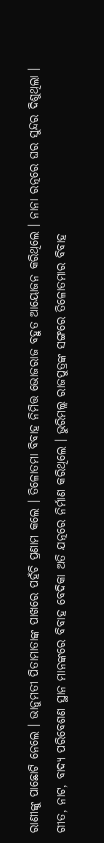ରାଣୀଙ୍କୁ ପାଛୋଟି ନେଲେ । ଭାନୁମତୀ ପିତାମାତାଙ୍କ ପାଖରେ ପହଁଚି ପ୍ରଣାମ କଲେ । ତିଳୋତମା ବିବାହ ନିମିତ୍ତ ଭୋଜରାଜ ବହୁତ ଆୟୋଜନ କରିଥିଲେ । ନାନା ରତ୍ନରେ ଘର ସୁନ୍ଦର ଦିଶୁଥିଲା । ଗୀତ, ନାଟ, ବାଦ୍ୟ ପରିବେଶଣ ସ୍ଥାନ ମାନଙ୍କରେ ବିବାହ ବେଦିକା ଅତି ଯତ୍ନରେ ନିର୍ମାଣ କରିଥିଲେ । ଭୁରିମଲ୍ଲ ରାଜପୁତ୍ରଙ୍କ ସଙ୍ଗରେ ତିଳୋତମାର ବିବାହ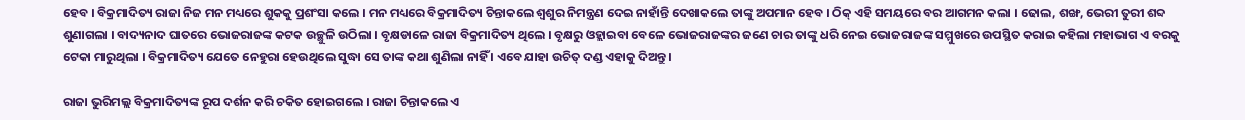ହେବ । ବିକ୍ରମାଦିତ୍ୟ ରାଜା ନିଜ ମନ ମଧ୍ୟରେ ଶୁକକୁ ପ୍ରଶଂସା କଲେ । ମନ ମଧ୍ୟରେ ବିକ୍ରମାଦିତ୍ୟ ଚିନ୍ତାକଲେ ଶ୍ୱଶୁର ନିମନ୍ତ୍ରଣ ଦେଇ ନାହାଁନ୍ତି ଦେଖାକଲେ ତାଙ୍କୁ ଅପମାନ ହେବ । ଠିକ୍ ଏହି ସମୟରେ ବର ଆଗମନ କଲା । ଢୋଲ, ଶଙ୍ଖ, ଭେରୀ ତୁରୀ ଶବ୍ଦ ଶୁଣାଗଲା । ବାଦ୍ୟନାଦ ଘାତରେ ଭୋଜରାଜଙ୍କ କଟକ ଉଚ୍ଛୁଳି ଉଠିଲା । ବୃକ୍ଷଡାଳେ ରାଜା ବିକ୍ରମାଦିତ୍ୟ ଥିଲେ । ବୃକ୍ଷରୁ ଓହ୍ଲାଇବା ବେଳେ ଭୋଜରାଜଙ୍କର ଜଣେ ଚାର ତାଙ୍କୁ ଧରି ନେଇ ଭୋଜରାଜଙ୍କ ସମ୍ମୁଖରେ ଉପସ୍ଥିତ କରାଇ କହିଲା ମହାଭାଗ ଏ ବରକୁ ଟେକା ମାରୁଥିଲା । ବିକ୍ରମାଦିତ୍ୟ ଯେତେ ନେହୁରା ହେଉଥିଲେ ସୁଦ୍ଧା ସେ ତାଙ୍କ କଥା ଶୁଣିଲା ନାହିଁ । ଏବେ ଯାହା ଉଚିତ୍ ଦଣ୍ଡ ଏହାକୁ ଦିଅନ୍ତୁ ।

ରାଜା ଭୁରିମଲ୍ଲ ବିକ୍ରମାଦିତ୍ୟଙ୍କ ରୂପ ଦର୍ଶନ କରି ଚକିତ ହୋଇଗଲେ । ରାଜା ଚିନ୍ତାକଲେ ଏ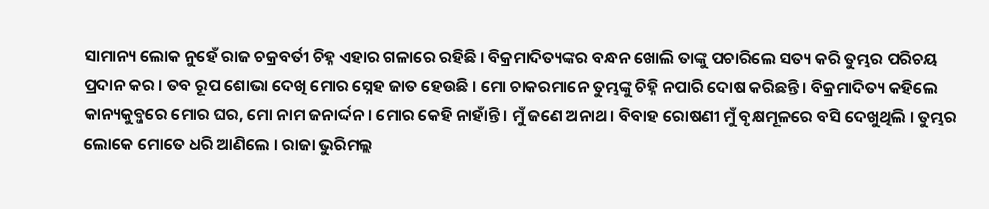ସାମାନ୍ୟ ଲୋକ ନୁହେଁ ରାଜ ଚକ୍ରବର୍ତୀ ଚିହ୍ନ ଏହାର ଗଳାରେ ରହିଛି । ବିକ୍ରମାଦିତ୍ୟଙ୍କର ବନ୍ଧନ ଖୋଲି ତାଙ୍କୁ ପଚାରିଲେ ସତ୍ୟ କରି ତୁମ୍ଭର ପରିଚୟ ପ୍ରଦାନ କର । ତବ ରୂପ ଶୋଭା ଦେଖି ମୋର ସ୍ନେହ ଜାତ ହେଉଛି । ମୋ ଚାକରମାନେ ତୁମ୍ଭଙ୍କୁ ଚିହ୍ନି ନପାରି ଦୋଷ କରିଛନ୍ତି । ବିକ୍ରମାଦିତ୍ୟ କହିଲେ କାନ୍ୟକୁବ୍ଜରେ ମୋର ଘର, ମୋ ନାମ ଜନାର୍ଦ୍ଦନ । ମୋର କେହି ନାହାଁନ୍ତି । ମୁଁ ଜଣେ ଅନାଥ । ବିବାହ ରୋଷଣୀ ମୁଁ ବୃକ୍ଷମୂଳରେ ବସି ଦେଖୁଥିଲି । ତୁମ୍ଭର ଲୋକେ ମୋତେ ଧରି ଆଣିଲେ । ରାଜା ଭୁରିମଲ୍ଲ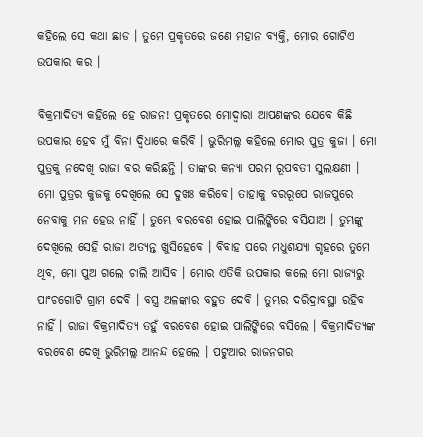କହିଲେ ସେ କଥା ଛାଡ । ତୁମେ ପ୍ରକୃତରେ ଜଣେ ମହାନ ବ୍ୟକ୍ତି, ମୋର ଗୋଟିଏ ଉପକାର କର ।

ବିକ୍ରମାଦିତ୍ୟ କହିଲେ ହେ ରାଜନ! ପ୍ରକୃତରେ ମୋଦ୍ୱାରା ଆପଣଙ୍କର ଯେବେ କିଛି ଉପକାର ହେବ ମୁଁ ବିନା ଦ୍ୱିଧାରେ କରିବି । ଭୁରିମଲ୍ଲ କହିଲେ ମୋର ପୁତ୍ର କୁଜା । ମୋ ପୁତ୍ରକୁ ନଦେଖି ରାଜା ବର କରିଛନ୍ତି । ତାଙ୍କର କନ୍ୟା ପରମ ରୂପବତୀ ସୁଲକ୍ଷଣୀ । ମୋ ପୁତ୍ରର କୁଜକୁ ଦେଖିଲେ ସେ ଦୁଖଃ କରିବେ। ତାହାକୁ ବରରୂପେ ରାଜପୁରେ ନେବାକୁ ମନ ହେଉ ନାହିଁ । ତୁମ୍ଭେ ବରବେଶ ହୋଇ ପାଲିଙ୍କିରେ ବସିଯାଅ । ତୁମ୍ଭଙ୍କୁ ଦେଖିଲେ ସେହି ରାଜା ଅତ୍ୟନ୍ତ ଖୁସିହେବେ । ବିବାହ ପରେ ମଧୁଶଯ୍ୟା ଗୃହରେ ତୁମେ ଥିବ, ମୋ ପୁଅ ଗଲେ ଚାଲି ଆସିବ । ମୋର ଏତିକି ଉପକାର କଲେ ମୋ ରାଜ୍ୟରୁ ପାଂଚଗୋଟି ଗ୍ରାମ ଦେବି । ବସ୍ତ୍ର ଅଳଙ୍କାର ବହୁତ ଦେବି । ତୁମ୍ଭର ଦରିଦ୍ରାବସ୍ଥା ରହିବ ନାହିଁ । ରାଜା ବିକ୍ରମାଦିତ୍ୟ ତହୁଁ ବରବେଶ ହୋଇ ପାଲିଙ୍କିରେ ବସିଲେ । ବିକ୍ରମାଦିତ୍ୟଙ୍କ ବରବେଶ ଦେଖି ଭୁରିମଲ୍ଲ ଆନନ୍ଦ ହେଲେ । ପଟୁଆର ରାଜନଗର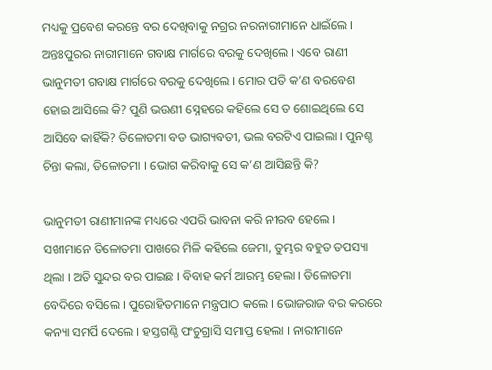ମଧ୍ୟକୁ ପ୍ରବେଶ କରନ୍ତେ ବର ଦେଖିବାକୁ ନଗ୍ରର ନରନାରୀମାନେ ଧାଇଁଲେ । ଅନ୍ତଃପୁରର ନାରୀମାନେ ଗବାକ୍ଷ ମାର୍ଗରେ ବରକୁ ଦେଖିଲେ । ଏବେ ରାଣୀ ଭାନୁମତୀ ଗବାକ୍ଷ ମାର୍ଗରେ ବରକୁ ଦେଖିଲେ । ମୋର ପତି କ’ଣ ବରବେଶ ହୋଇ ଆସିଲେ କି? ପୁଣି ଭଉଣୀ ସ୍ନେହରେ କହିଲେ ସେ ତ ଶୋଇଥିଲେ ସେ ଆସିବେ କାହିଁକି? ତିଳୋତମା ବଡ ଭାଗ୍ୟବତୀ, ଭଲ ବରଟିଏ ପାଇଲା । ପୁନଶ୍ଚ ଚିନ୍ତା କଲା, ତିଳୋତମା । ଭୋଗ କରିବାକୁ ସେ କ’ଣ ଆସିଛନ୍ତି କି?

ଭାନୁମତୀ ରାଣୀମାନଙ୍କ ମଧ୍ୟରେ ଏପରି ଭାବନା କରି ନୀରବ ହେଲେ । ସଖୀମାନେ ତିଳୋତମା ପାଖରେ ମିଳି କହିଲେ ଜେମା, ତୁମ୍ଭର ବହୁତ ତପସ୍ୟା ଥିଲା । ଅତି ସୁନ୍ଦର ବର ପାଇଛ । ବିବାହ କର୍ମ ଆରମ୍ଭ ହେଲା । ତିଳୋତମା ବେଦିରେ ବସିଲେ । ପୁରୋହିତମାନେ ମନ୍ତ୍ରପାଠ କଲେ । ଭୋଜରାଜ ବର କରରେ କନ୍ୟା ସମର୍ପି ଦେଲେ । ହସ୍ତଗଣ୍ଠି ପଂଚୁଗ୍ରାସି ସମାପ୍ତ ହେଲା । ନାରୀମାନେ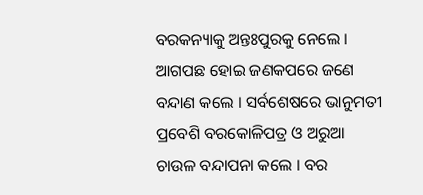ବରକନ୍ୟାକୁ ଅନ୍ତଃପୁରକୁ ନେଲେ । ଆଗପଛ ହୋଇ ଜଣକପରେ ଜଣେ ବନ୍ଦାଣ କଲେ । ସର୍ବଶେଷରେ ଭାନୁମତୀ ପ୍ରବେଶି ବରକୋଳିପତ୍ର ଓ ଅରୁଆ ଚାଉଳ ବନ୍ଦାପନା କଲେ । ବର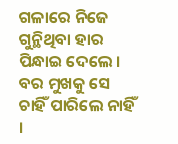ଗଳାରେ ନିଜେ ଗୁନ୍ଥିଥିବା ହାର ପିନ୍ଧାଇ ଦେଲେ । ବର ମୁଖକୁ ସେ ଚାହିଁ ପାରିଲେ ନାହିଁ ।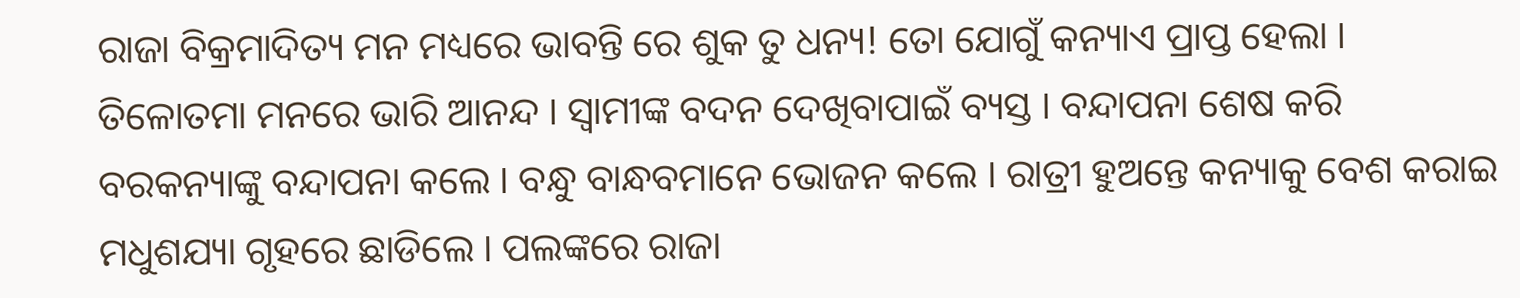ରାଜା ବିକ୍ରମାଦିତ୍ୟ ମନ ମଧ୍ୟରେ ଭାବନ୍ତି ରେ ଶୁକ ତୁ ଧନ୍ୟ! ତୋ ଯୋଗୁଁ କନ୍ୟାଏ ପ୍ରାପ୍ତ ହେଲା । ତିଳୋତମା ମନରେ ଭାରି ଆନନ୍ଦ । ସ୍ୱାମୀଙ୍କ ବଦନ ଦେଖିବାପାଇଁ ବ୍ୟସ୍ତ । ବନ୍ଦାପନା ଶେଷ କରି ବରକନ୍ୟାଙ୍କୁ ବନ୍ଦାପନା କଲେ । ବନ୍ଧୁ ବାନ୍ଧବମାନେ ଭୋଜନ କଲେ । ରାତ୍ରୀ ହୁଅନ୍ତେ କନ୍ୟାକୁ ବେଶ କରାଇ ମଧୁଶଯ୍ୟା ଗୃହରେ ଛାଡିଲେ । ପଲଙ୍କରେ ରାଜା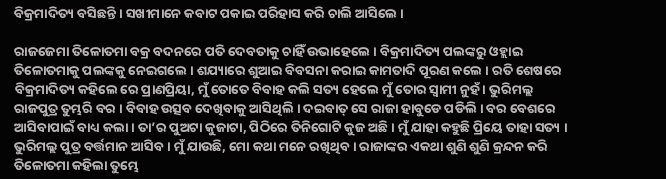ବିକ୍ରମାଦିତ୍ୟ ବସିଛନ୍ତି । ସଖୀମାନେ କବାଟ ପକାଇ ପରିହାସ କରି ଚାଲି ଆସିଲେ ।

ରାଜଜେମା ତିଳୋତମା ବକ୍ର ବଦନରେ ପତି ଦେବତାକୁ ଚାହିଁ ଉଭାହେଲେ । ବିକ୍ରମାଦିତ୍ୟ ପଲଙ୍କରୁ ଓହ୍ଲାଇ ତିଳୋତମାକୁ ପଲଙ୍କକୁ ନେଇଗଲେ । ଶଯ୍ୟାରେ ଶୁଆଇ ବିବସନା କରାଇ କାମତାଦି ପୂରଣ କଲେ । ରତି ଶେଷରେ ବିକ୍ରମାଦିତ୍ୟ କହିଲେ ରେ ପ୍ରାଣପ୍ରିୟା, ମୁଁ ତୋତେ ବିବାହ କଲି ସତ୍ୟ ହେଲେ ମୁଁ ତୋର ସ୍ୱାମୀ ନୁହଁ । ଭୁରିମଲ୍ଲ ରାଜପୁତ୍ର ତୁମ୍ଭରି ବର । ବିବାହ ଉତ୍ସବ ଦେଖିବାକୁ ଆସିଥିଲି । ଦଇବାତ୍ ସେ ରାଜା ହାବୁଡେ ପଡିଲି । ବର ବେଶରେ ଆସିବାପାଇଁ ବାଧ୍ୟ କଲା । ତା’ର ପୁଅଟା କୁଜାଟା, ପିଠିରେ ତିନିଗୋଟି କୁଜ ଅଛି । ମୁଁ ଯାହା କହୁଛି ପ୍ରିୟେ ତାହା ସତ୍ୟ । ଭୁରିମଲ୍ଲ ପୁତ୍ର ବର୍ତ୍ତମାନ ଆସିବ । ମୁଁ ଯାଉଛି, ମୋ କଥା ମନେ ରଖିଥିବ । ରାଜାଙ୍କର ଏକଥା ଶୁଣି ଶୁଣି କ୍ରନ୍ଦନ କରି ତିଳୋତମା କହିଲା ତୁମ୍ଭେ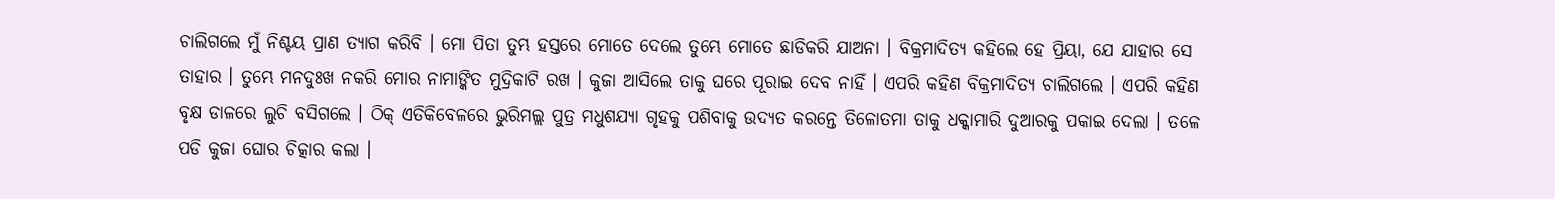ଚାଲିଗଲେ ମୁଁ ନିଶ୍ଚୟ ପ୍ରାଣ ତ୍ୟାଗ କରିବି । ମୋ ପିତା ତୁମ୍ଭ ହସ୍ତରେ ମୋତେ ଦେଲେ ତୁମ୍ଭେ ମୋତେ ଛାଡିକରି ଯାଅନା । ବିକ୍ରମାଦିତ୍ୟ କହିଲେ ହେ ପ୍ରିୟା, ଯେ ଯାହାର ସେ ତାହାର । ତୁମ୍ଭେ ମନଦୁଃଖ ନକରି ମୋର ନାମାଙ୍କିତ ମୁଦ୍ରିକାଟି ରଖ । କୁଜା ଆସିଲେ ତାକୁ ଘରେ ପୂରାଇ ଦେବ ନାହିଁ । ଏପରି କହିଣ ବିକ୍ରମାଦିତ୍ୟ ଚାଲିଗଲେ । ଏପରି କହିଣ ବୃକ୍ଷ ଡାଳରେ ଲୁଚି ବସିଗଲେ । ଠିକ୍ ଏତିକିବେଳରେ ଭୁରିମଲ୍ଲ ପୁତ୍ର ମଧୁଶଯ୍ୟା ଗୃହକୁ ପଶିବାକୁ ଉଦ୍ୟତ କରନ୍ତେ ତିଳୋତମା ତାକୁ ଧକ୍କାମାରି ଦୁଆରକୁ ପକାଇ ଦେଲା । ତଳେ ପଡି କୁଜା ଘୋର ଚିତ୍କାର କଲା ।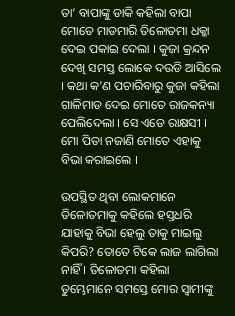ତା’ ବାପାଙ୍କୁ ଡାକି କହିଲା ବାପା ମୋତେ ମାଡମାରି ତିଳୋତମା ଧକ୍କା ଦେଇ ପକାଇ ଦେଲା । କୁଜା କ୍ରନ୍ଦନ ଦେଖି ସମସ୍ତ ଲୋକେ ଦଉଡି ଆସିଲେ । କଥା କ’ଣ ପଚାରିବାରୁ କୁଜା କହିଲା ଗାଳିମାଡ ଦେଇ ମୋତେ ରାଜକନ୍ୟା ପେଲିଦେଲା । ସେ ଏଡେ ରାକ୍ଷସୀ । ମୋ ପିତା ନଜାଣି ମୋତେ ଏହାକୁ ବିଭା କରାଇଲେ ।

ଉପସ୍ଥିତ ଥିବା ଲୋକମାନେ ତିଳୋତମାକୁ କହିଲେ ହସ୍ତଧରି ଯାହାକୁ ବିଭା ହେଲୁ ତାକୁ ମାଇଲୁ କିପରି? ତୋତେ ଟିକେ ଲାଜ ଲାଗିଲା ନାହିଁ । ତିଳୋତମା କହିଲା ତୁମ୍ଭେମାନେ ସମସ୍ତେ ମୋର ସ୍ୱାମୀଙ୍କୁ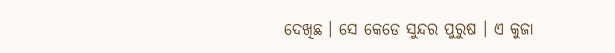ଦେଖିଛ । ସେ କେଡେ ସୁନ୍ଦର ପୁରୁଷ । ଏ କୁଜା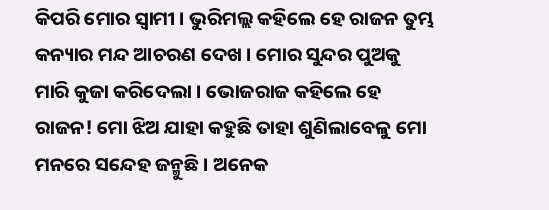କିପରି ମୋର ସ୍ୱାମୀ । ଭୁରିମଲ୍ଲ କହିଲେ ହେ ରାଜନ ତୁମ୍ଭ କନ୍ୟାର ମନ୍ଦ ଆଚରଣ ଦେଖ । ମୋର ସୁନ୍ଦର ପୁଅକୁ ମାରି କୁଜା କରିଦେଲା । ଭୋଜରାଜ କହିଲେ ହେ ରାଜନ! ମୋ ଝିଅ ଯାହା କହୁଛି ତାହା ଶୁଣିଲାବେଳୁ ମୋ ମନରେ ସନ୍ଦେହ ଜନ୍ମୁଛି । ଅନେକ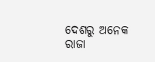ଦେଶରୁ ଅନେକ ରାଜା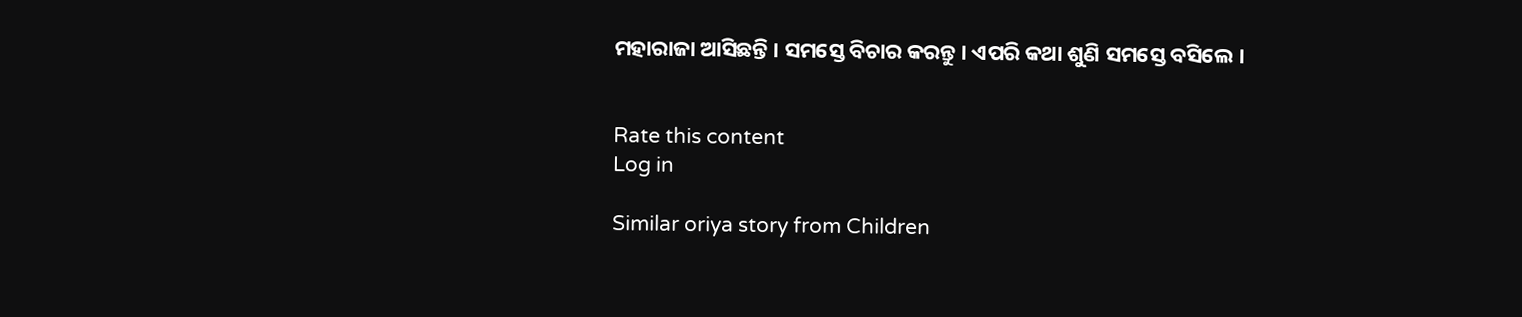ମହାରାଜା ଆସିଛନ୍ତି । ସମସ୍ତେ ବିଚାର କରନ୍ତୁ । ଏପରି କଥା ଶୁଣି ସମସ୍ତେ ବସିଲେ ।


Rate this content
Log in

Similar oriya story from Children